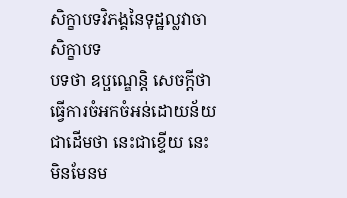សិក្ខាបទវិភង្គនៃទុដ្ឋល្លវាចាសិក្ខាបទ
បទថា ឧប្ផណ្ឌេន្តិ សេចក្តីថា ធ្វើការចំអកចំអន់ដោយន័យជាដើមថា នេះជាខ្ទើយ នេះមិនមែនម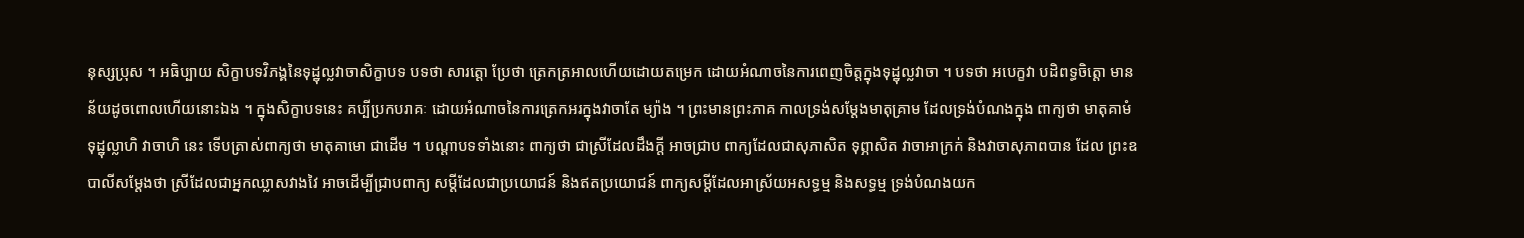នុស្សប្រុស ។ អធិប្បាយ សិក្ខាបទវិភង្គនៃទុដ្ឋុល្លវាចាសិក្ខាបទ បទថា សារត្តោ ប្រែថា ត្រេកត្រអាលហើយដោយតម្រេក ដោយអំណាចនៃការពេញចិត្តក្នុងទុដ្ឋុល្លវាចា ។ បទថា អបេក្ខវា បដិពទ្ធចិត្តោ មានន័យដូចពោលហើយនោះឯង ។ ក្នុងសិក្ខាបទនេះ គប្បីប្រកបរាគៈ ដោយអំណាចនៃការត្រេកអរក្នុងវាចាតែ ម្យ៉ាង ។ ព្រះមានព្រះភាគ កាលទ្រង់សម្តែងមាតុគ្រាម ដែលទ្រង់បំណងក្នុង ពាក្យថា មាតុគាមំ ទុដ្ឋុល្លាហិ វាចាហិ នេះ ទើបត្រាស់ពាក្យថា មាតុគាមោ ជាដើម ។ បណ្តាបទទាំងនោះ ពាក្យថា ជាស្រីដែលដឹងក្តី អាចជ្រាប ពាក្យដែលជាសុភាសិត ទុព្ភាសិត វាចាអាក្រក់ និងវាចាសុភាពបាន ដែល ព្រះឧបាលីសម្តែងថា ស្រីដែលជាអ្នកឈ្លាសវាងវៃ អាចដើម្បីជ្រាបពាក្យ សម្តីដែលជាប្រយោជន៍ និងឥតប្រយោជន៍ ពាក្យសម្តីដែលអាស្រ័យអសទ្ធម្ម និងសទ្ធម្ម ទ្រង់បំណងយក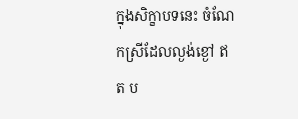ក្នុងសិក្ខាបទនេះ ចំណែកស្រីដែលល្ងង់ខ្ងៅ ឥត ប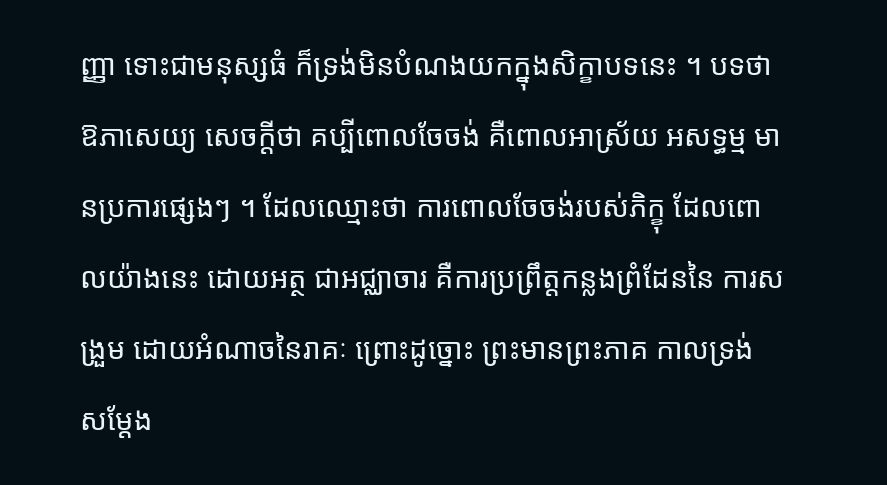ញ្ញា ទោះជាមនុស្សធំ ក៏ទ្រង់មិនបំណងយកក្នុងសិក្ខាបទនេះ ។ បទថា ឱភាសេយ្យ សេចក្តីថា គប្បីពោលចែចង់ គឺពោលអាស្រ័យ អសទ្ធម្ម មានប្រការផ្សេងៗ ។ ដែលឈ្មោះថា ការពោលចែចង់របស់ភិក្ខុ ដែលពោលយ៉ាងនេះ ដោយអត្ថ ជាអជ្ឈាចារ គឺការប្រព្រឹត្តកន្លងព្រំដែននៃ ការសង្រួម ដោយអំណាចនៃរាគៈ ព្រោះដូច្នោះ ព្រះមានព្រះភាគ កាលទ្រង់ សម្តែង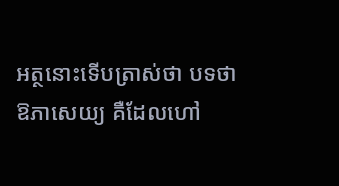អត្ថនោះទើបត្រាស់ថា បទថា ឱភាសេយ្យ គឺដែលហៅ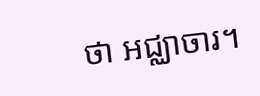ថា អជ្ឈាចារ។